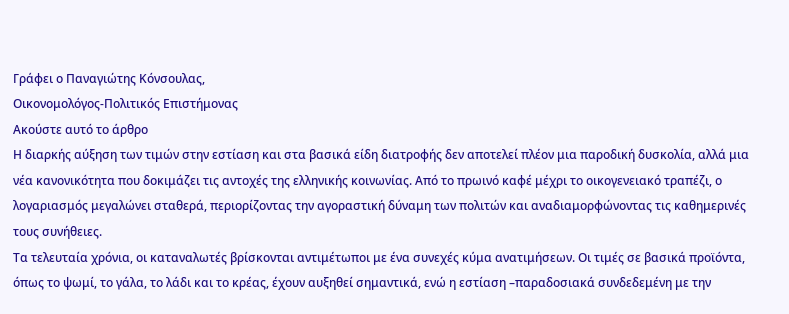Γράφει ο Παναγιώτης Κόνσουλας,
Οικονομολόγος-Πολιτικός Επιστήμονας
Ακούστε αυτό το άρθρο
Η διαρκής αύξηση των τιμών στην εστίαση και στα βασικά είδη διατροφής δεν αποτελεί πλέον μια παροδική δυσκολία, αλλά μια νέα κανονικότητα που δοκιμάζει τις αντοχές της ελληνικής κοινωνίας. Από το πρωινό καφέ μέχρι το οικογενειακό τραπέζι, ο λογαριασμός μεγαλώνει σταθερά, περιορίζοντας την αγοραστική δύναμη των πολιτών και αναδιαμορφώνοντας τις καθημερινές τους συνήθειες.
Τα τελευταία χρόνια, οι καταναλωτές βρίσκονται αντιμέτωποι με ένα συνεχές κύμα ανατιμήσεων. Οι τιμές σε βασικά προϊόντα, όπως το ψωμί, το γάλα, το λάδι και το κρέας, έχουν αυξηθεί σημαντικά, ενώ η εστίαση –παραδοσιακά συνδεδεμένη με την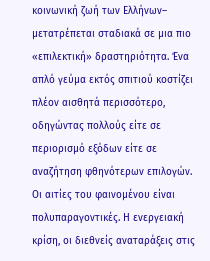κοινωνική ζωή των Ελλήνων– μετατρέπεται σταδιακά σε μια πιο «επιλεκτική» δραστηριότητα. Ένα απλό γεύμα εκτός σπιτιού κοστίζει πλέον αισθητά περισσότερο, οδηγώντας πολλούς είτε σε περιορισμό εξόδων είτε σε αναζήτηση φθηνότερων επιλογών.
Οι αιτίες του φαινομένου είναι πολυπαραγοντικές. Η ενεργειακή κρίση, οι διεθνείς αναταράξεις στις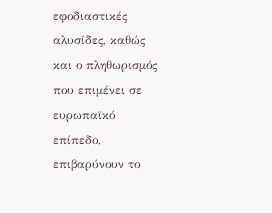εφοδιαστικές αλυσίδες, καθώς και ο πληθωρισμός που επιμένει σε ευρωπαϊκό επίπεδο, επιβαρύνουν το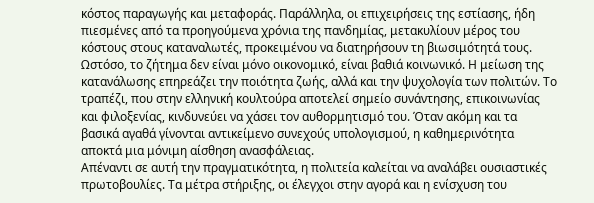κόστος παραγωγής και μεταφοράς. Παράλληλα, οι επιχειρήσεις της εστίασης, ήδη πιεσμένες από τα προηγούμενα χρόνια της πανδημίας, μετακυλίουν μέρος του κόστους στους καταναλωτές, προκειμένου να διατηρήσουν τη βιωσιμότητά τους.
Ωστόσο, το ζήτημα δεν είναι μόνο οικονομικό, είναι βαθιά κοινωνικό. Η μείωση της κατανάλωσης επηρεάζει την ποιότητα ζωής, αλλά και την ψυχολογία των πολιτών. Το τραπέζι, που στην ελληνική κουλτούρα αποτελεί σημείο συνάντησης, επικοινωνίας και φιλοξενίας, κινδυνεύει να χάσει τον αυθορμητισμό του. Όταν ακόμη και τα βασικά αγαθά γίνονται αντικείμενο συνεχούς υπολογισμού, η καθημερινότητα αποκτά μια μόνιμη αίσθηση ανασφάλειας.
Απέναντι σε αυτή την πραγματικότητα, η πολιτεία καλείται να αναλάβει ουσιαστικές πρωτοβουλίες. Τα μέτρα στήριξης, οι έλεγχοι στην αγορά και η ενίσχυση του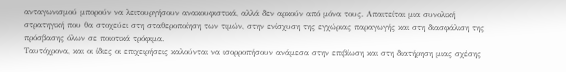ανταγωνισμού μπορούν να λειτουργήσουν ανακουφιστικά, αλλά δεν αρκούν από μόνα τους. Απαιτείται μια συνολική στρατηγική που θα στοχεύει στη σταθεροποίηση των τιμών, στην ενίσχυση της εγχώριας παραγωγής και στη διασφάλιση της πρόσβασης όλων σε ποιοτικά τρόφιμα.
Ταυτόχρονα, και οι ίδιες οι επιχειρήσεις καλούνται να ισορροπήσουν ανάμεσα στην επιβίωση και στη διατήρηση μιας σχέσης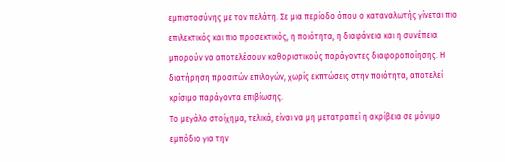εμπιστοσύνης με τον πελάτη. Σε μια περίοδο όπου ο καταναλωτής γίνεται πιο επιλεκτικός και πιο προσεκτικός, η ποιότητα, η διαφάνεια και η συνέπεια μπορούν να αποτελέσουν καθοριστικούς παράγοντες διαφοροποίησης. Η διατήρηση προσιτών επιλογών, χωρίς εκπτώσεις στην ποιότητα, αποτελεί κρίσιμο παράγοντα επιβίωσης.
Το μεγάλο στοίχημα, τελικά, είναι να μη μετατραπεί η ακρίβεια σε μόνιμο εμπόδιο για την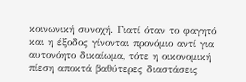κοινωνική συνοχή. Γιατί όταν το φαγητό και η έξοδος γίνονται προνόμιο αντί για αυτονόητο δικαίωμα, τότε η οικονομική πίεση αποκτά βαθύτερες διαστάσεις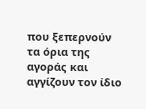που ξεπερνούν τα όρια της αγοράς και αγγίζουν τον ίδιο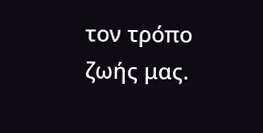τον τρόπο ζωής μας.